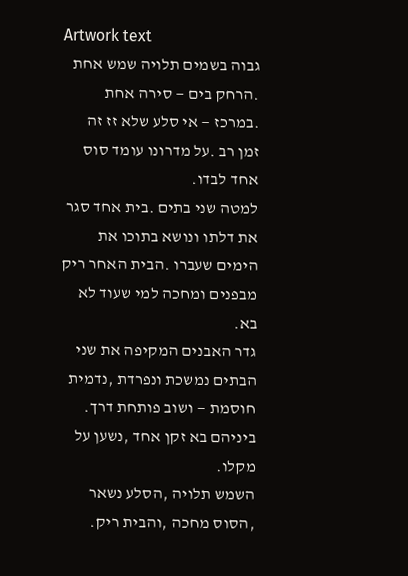Artwork text
גבוה בשמים תלויה שמש אחת .הרחק בים — סירה אחת .במרכז — אי סלע שלא זז זה
זמן רב .על מדרונו עומד סוס אחד לבדו.
למטה שני בתים .בית אחד סגר את דלתו ונושא בתוכו את הימים שעברו .הבית האחר ריק
מבפנים ומחכה למי שעוד לא בא.
גדר האבנים המקיפה את שני הבתים נמשכת ונפרדת ,נדמית חוסמת — ושוב פותחת דרך.
ביניהם בא זקן אחד ,נשען על מקלו.
השמש תלויה ,הסלע נשאר ,הסוס מחכה ,והבית ריק.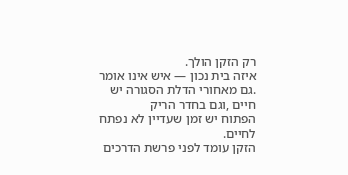רק הזקן הולך.
איזה בית נכון — איש אינו אומר .גם מאחורי הדלת הסגורה יש חיים ,וגם בחדר הריק
הפתוח יש זמן שעדיין לא נפתח לחיים.
הזקן עומד לפני פרשת הדרכים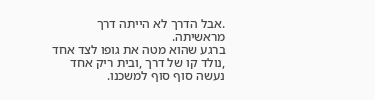.אבל הדרך לא הייתה דרך מראשיתה.
ברגע שהוא מטה את גופו לצד אחד ,נולד קו של דרך ,ובית ריק אחד נעשה סוף סוף למשכנו.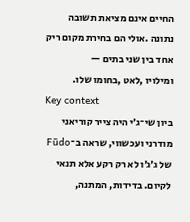החיים אינם מציאת תשובה נתונה .אולי הם בחירת מקום ריק אחד בין שני בתים —
ומילויו ,לאט ,בחומו שלו.
Key context
ביון שי־ג׳י היה צייר קוריאני מודרני ועכשווי, שראה ב־Fūdo של ג׳ג׳ו לא רק רקע אלא תנאי לקיום. בדידות, המתנה,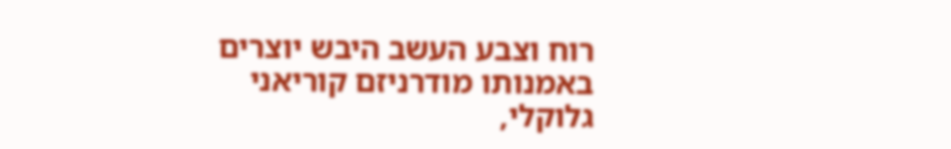רוח וצבע העשב היבש יוצרים באמנותו מודרניזם קוריאני גלוקלי,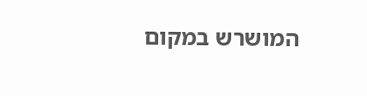המושרש במקום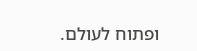ופתוח לעולם.